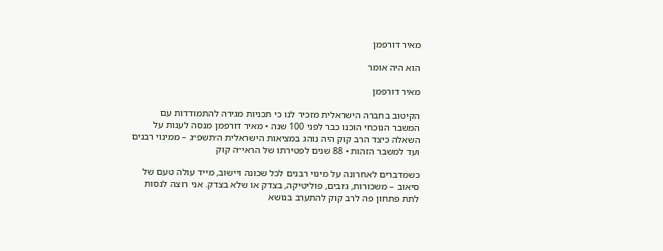מאיר דורפמן

הוא היה אומר

מאיר דורפמן

הקיטוב בחברה הישראלית מזכיר לנו כי תכניות מגירה להתמודדות עם המשבר הנוכחי הוכנו כבר לפני 100 שנה • מאיר דורפמן מנסה לענות על השאלה כיצד הרב קוק היה נוהג במציאות הישראלית ה׳תשפ״ג – ממינוי רבנים ועד למשבר הזהות • 88 שנים לפטירתו של הראי״ה קוק

כשמדברים לאחרונה על מינוי רבנים לכל שכונה ויישוב, מייד עולה טעם של סיאוב – משכורות, ג׳ובים, פוליטיקה, בצדק או שלא בצדק. אני רוצה לנסות לתת פתחון פה לרב קוק להתערב בנושא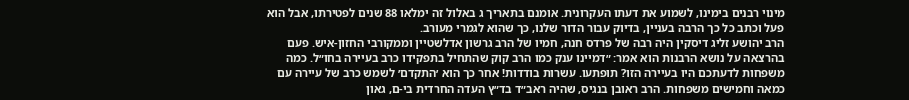מינוי רבנים בימינו, לשמוע את דעתו העקרונית. אומנם בתאריך ג באלול זה ימלאו 88 שנים לפטירתו, אבל הוא פעל וכתב כל כך הרבה בעניין, בדיוק עבור הדור שלנו, כך שהוא לגמרי מעורב.
הרב יהושע זליג דיסקין היה רבה של פרדס חנה, חמיו של הרב גרשון אדלשטיין וממקורבי החזון-איש. פעם בהרצאה על נושא הרבנות הוא אמר: ״דמיינו ענק כמו הרב קוק שהתחיל בתפקידו כרב בעיירה בחו״ל. כמה משפחות לדעתכם היו בעיירה הזו? תופתעו. עשרות בודדות! אחר כך הוא ׳התקדם׳ לשמש כרב של עיירה עם כמאה וחמישים משפחות. הרב ראובן בנגיס, שהיה ראב״ד בד״ץ העדה החרדית בי-ם, גאון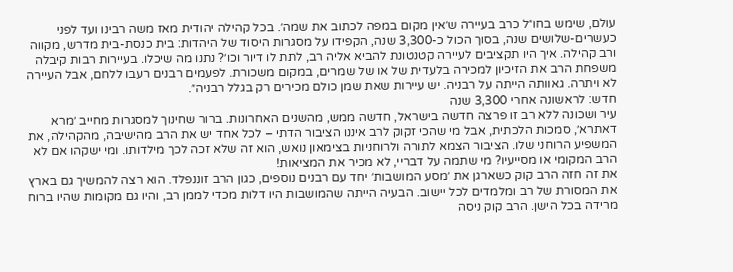עולם, שימש בחו״ל כרב בעיירה ש׳אין מקום במפה לכתוב את שמה׳. בכל קהילה יהודית מאז משה רבינו ועד לפני כעשרים-שלושים שנה, בסוך הכול כ-3,300 שנה, הקפידו על מסגרות היסוד של היהדות: בית כנסת-בית מדרש, מקווה ורב קהילה. איך היו תקציבים לעיירה קטנטונת להביא אליה רב, לתת לו דיור וכו׳? נתנו מה שיכלו. בעיירות רבות קיבלה משפחת הרב את הזיכיון למכירה בלעדית של או של שמרים, במקום משכורת. לפעמים רבנים רעבו ללחם, אבל העיירה לא ויתרה. גאוותה הייתה על רבניה. יש עיירות שאת שמן כולם מכירים רק בגלל רבניה״.
חדש: לראשונה אחרי 3,300 שנה
עיר ושכונה ללא רב זו פרצה חדשה בישראל, חדשה ממש, מהשנים האחרונות. ברור שחינוך למסגרות מחייב ׳מרא דאתרא׳, סמכות הלכתית, אבל מי שהכי זקוק לרב איננו הציבור הדתי – לכל אחד יש את הרב מהישיבה, מהקהילה, את המשפיע הרוחני שלו. הציבור הצמא לתורה ולרוחניות בצימאון נואש, הוא זה שלא זכה לכך מילדותו. ומי ישקהו אם לא הרב המקומי או מסייעיו? מי שתמה על דבריי, לא מכיר את המציאות!
את זה חזה הרב קוק כשארגן את ׳מסע המושבות׳ יחד עם רבנים נוספים, כגון הרב זוננפלד. הוא רצה להמשיך גם בארץ את המסורת של רב ומלמדים לכל יישוב. הבעיה הייתה שהמושבות היו דלות מכדי לממן רב, והיו גם מקומות שהיו ברוח מרידה בכל הישן. הרב קוק ניסה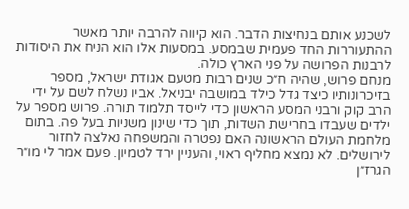לשכנע אותם בנחיצות הדבר. הוא קיווה להרבה יותר מאשר ההתעוררות החד פעמית שבמסע. במסעות אלו הוא הניח את היסודות לרבנות הפרושה על פני הארץ כולה.
מנחם פרוש, שהיה ח״כ שנים רבות מטעם אגודת ישראל, מספר בזיכרונותיו כיצד גדל כילד במושבה יבניאל. אביו נשלח לשם על ידי הרב קוק ורבני המסע הראשון כדי לייסד תלמוד תורה. פרוש מספר על ילדים שעבדו בחרישת השדות, תוך כדי שינון משניות בעל פה. בתום מלחמת העולם הראשונה האם נפטרה והמשפחה נאלצה לחזור לירושלים. לא נמצא מחליף ראוי, והעניין ירד לטמיון. פעם אמר לי מו״ר הגרז״ן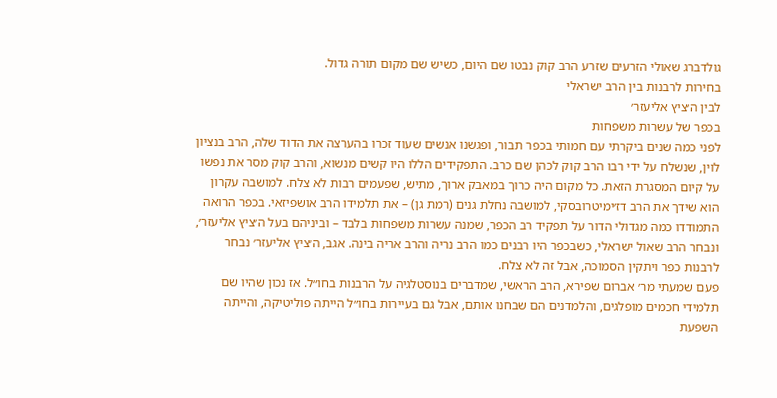גולדברג שאולי הזרעים שזרע הרב קוק נבטו שם היום, כשיש שם מקום תורה גדול.
בחירות לרבנות בין הרב ישראלי
לבין ה׳ציץ אליעזר׳
בכפר של עשרות משפחות
לפני כמה שנים ביקרתי עם חמותי בכפר תבור, ופגשנו אנשים שעוד זכרו בהערצה את הדוד שלה, הרב בנציון לוין, שנשלח על ידי רבו הרב קוק לכהן שם כרב. התפקידים הללו היו קשים מנשוא, והרב קוק מסר את נפשו על קיום המסגרת הזאת. כל מקום היה כרוך במאבק ארוך, מתיש, שפעמים רבות לא צלח. למושבה עקרון הוא שידך את הרב דז׳ימיטרובסקי, למושבה נחלת גנים (רמת גן) – את תלמידו הרב אושפיזאי. בכפר הרואה התמודדו כמה מגדולי הדור על תפקיד רב הכפר, שמנה עשרות משפחות בלבד – וביניהם בעל ה׳ציץ אליעזר׳, ונבחר הרב שאול ישראלי, כשבכפר היו רבנים כמו הרב נריה והרב אריה בינה. אגב, ה׳ציץ אליעזר׳ נבחר לרבנות כפר ויתקין הסמוכה, אבל זה לא צלח.
פעם שמעתי מר׳ אברום שפירא, הרב הראשי, שמדברים בנוסטלגיה על הרבנות בחו״ל. אז נכון שהיו שם תלמידי חכמים מופלגים, והלמדנים הם שבחנו אותם, אבל גם בעיירות בחו״ל הייתה פוליטיקה, והייתה השפעת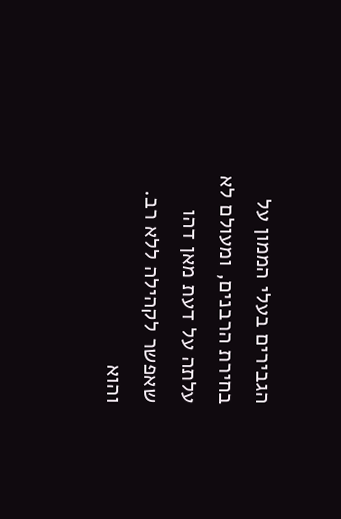הגבירים בעלי הממון על בחירת הרבנים, ומעולם לא עלתה על דעת מאן דהו שאפשר לקהילה ללא רב. והוא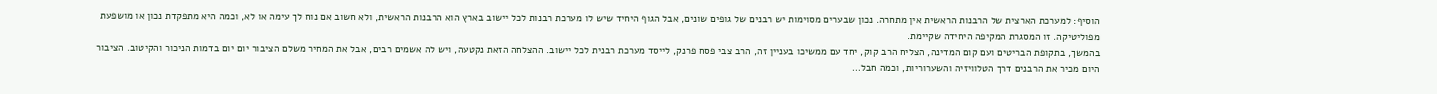הוסיף: למערכת הארצית של הרבנות הראשית אין מתחרה. נכון שבערים מסוימות יש רבנים של גופים שונים, אבל הגוף היחיד שיש לו מערכת רבנות לכל יישוב בארץ הוא הרבנות הראשית, ולא חשוב אם נוח לך עימה או לא, וכמה היא מתפקדת נכון או מושפעת מפוליטיקה. זו המסגרת המקיפה היחידה שקיימת.
בהמשך, בתקופת הבריטים ועם קום המדינה, הצליח הרב קוק, יחד עם ממשיכו בעניין זה, הרב צבי פסח פרנק, לייסד מערכת רבנית לכל יישוב. ההצלחה הזאת נקטעה, ויש לה אשמים רבים, אבל את המחיר משלם הציבור יום יום בדמות הניכור והקיטוב. הציבור היום מכיר את הרבנים דרך הטלוויזיה והשערוריות, וכמה חבל…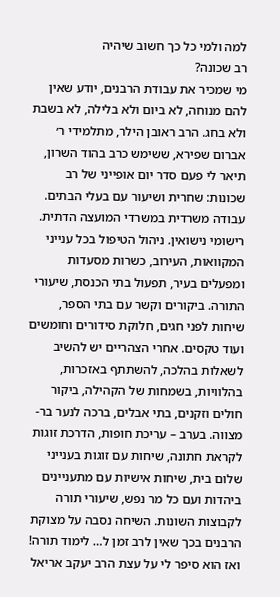למה ולמי כל כך חשוב שיהיה
רב שכונה?
מי שמכיר את עבודת הרבנים, יודע שאין להם מנוחה, לא ביום ולא בלילה, לא בשבת ולא בחג. הרב ראובן הילר, מתלמידי ר׳ אברום שפירא, ששימש כרב בהוד השרון, תיאר לי פעם סדר יום אופייני של רב שכונות: שחרית ושיעור עם בעלי הבתים. עבודה משרדית במשרדי המועצה הדתית. רישומי נישואין. ניהול הטיפול בכל ענייני המקוואות, העירוב, כשרות מסעדות ומפעלים בעיר, תפעול בתי הכנסת, שיעורי התורה. ביקורים וקשר עם בתי הספר, שיחות לפני חגים, חלוקת סידורים וחומשים ועוד טקסים. אחרי הצהריים יש להשיב לשאלות בהלכה, להשתתף באזכרות, בהלוויות, בשמחות של הקהילה, ביקור חולים וזקנים, בתי אבלים, ברכה לנער בר-מצווה. בערב – עריכת חופות, הדרכת זוגות לקראת חתונה, שיחות עם זוגות בענייני שלום בית, שיחות אישיות עם מתעניינים ביהדות ועם כל מר נפש, שיעורי תורה לקבוצות השונות. השיחה נסבה על מצוקת הרבנים בכך שאין לרב זמן ל… לימוד תורה! ואז הוא סיפר לי על עצת הרב יעקב אריאל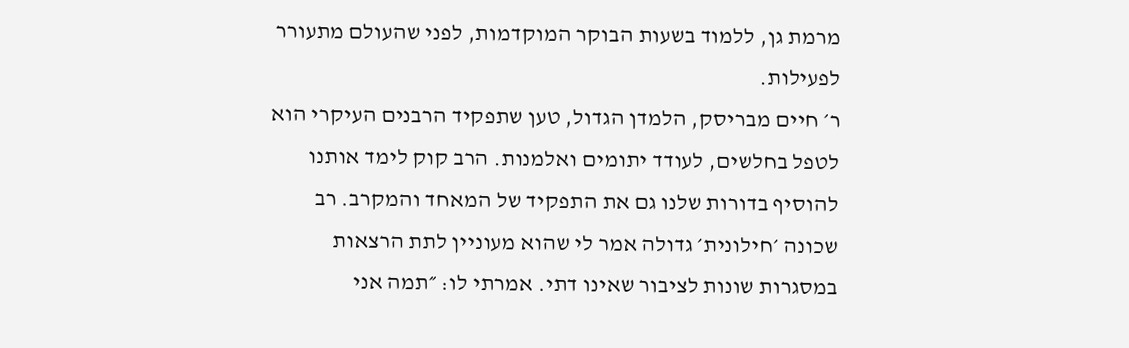מרמת גן, ללמוד בשעות הבוקר המוקדמות, לפני שהעולם מתעורר לפעילות.
ר׳ חיים מבריסק, הלמדן הגדול, טען שתפקיד הרבנים העיקרי הוא לטפל בחלשים, לעודד יתומים ואלמנות. הרב קוק לימד אותנו להוסיף בדורות שלנו גם את התפקיד של המאחד והמקרב. רב שכונה ׳חילונית׳ גדולה אמר לי שהוא מעוניין לתת הרצאות במסגרות שונות לציבור שאינו דתי. אמרתי לו: ״תמה אני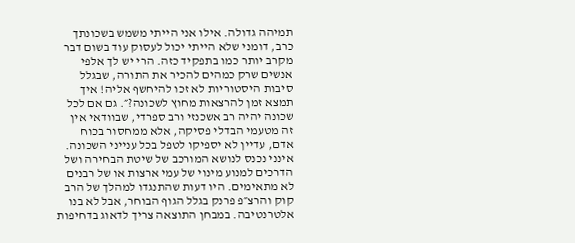תמיהה גדולה. אילו אני הייתי משמש בשכונתך כרב, דומני שלא הייתי יכול לעסוק עוד בשום דבר מקרב יותר כמו בתפקיד כזה. הרי יש לך אלפי אנשים שרק כמהים להכיר את התורה, שבגלל סיבות היסטוריות לא זכו להיחשף אליה! איך תמצא זמן להרצאות מחוץ לשכונה?״. גם אם לכל שכונה יהיה רב אשכנזי ורב ספרדי, שבוודאי אין זה מטעמי הבדלי פסיקה, אלא ממחסור בכוח אדם, עדיין לא יספיקו לטפל בכל ענייני השכונה.
אינני נכנס לנושא המורכב של שיטת הבחירה ושל הדרכים למנוע מינוי של עמי ארצות או של רבנים לא מתאימים. היו דעות שהתנגדו למהלך של הרב קוק והרצ״פ פרנק בגלל הגוף הבוחר, אבל לא בנו אלטרנטיבה. במבחן התוצאה צריך לדאוג בדחיפות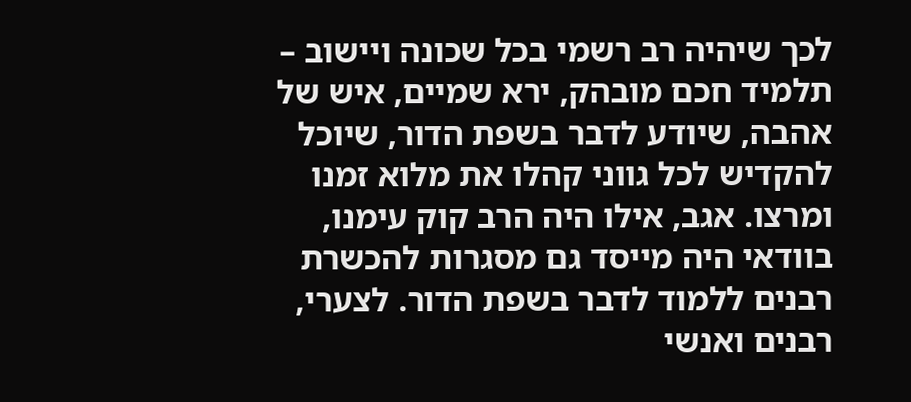לכך שיהיה רב רשמי בכל שכונה ויישוב – תלמיד חכם מובהק, ירא שמיים, איש של אהבה, שיודע לדבר בשפת הדור, שיוכל להקדיש לכל גווני קהלו את מלוא זמנו ומרצו. אגב, אילו היה הרב קוק עימנו, בוודאי היה מייסד גם מסגרות להכשרת רבנים ללמוד לדבר בשפת הדור. לצערי, רבנים ואנשי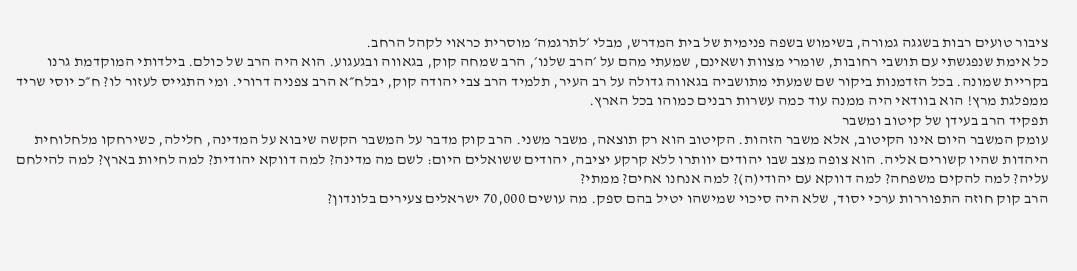ציבור טועים רבות בשגגה גמורה, בשימוש בשפה פנימית של בית המדרש, מבלי ׳לתרגמה׳ מוסרית כראוי לקהל הרחב.
כל אימת שנפגשתי עם תושבי רחובות, שומרי מצוות ושאינם, שמעתי מהם על ׳הרב שלנו׳, הרב שמחה קוק, בגאווה ובגעגוע. הוא היה הרב של כולם. בילדותי המוקדמת גרנו בקריית שמונה. בכל הזדמנות ביקור שם שמעתי מתושביה בגאווה גדולה על רב העיר, תלמיד הרב צבי יהודה קוק, יבלח״א הרב צפניה דרורי. ומי התגייס לעזור לו? ח״כ יוסי שריד ממפלגת מרץ! הוא בוודאי היה ממנה עוד כמה עשרות רבנים כמוהו בכל הארץ.
תפקיד הרב בעידן של קיטוב ומשבר
עומק המשבר היום אינו הקיטוב, אלא משבר הזהות. הקיטוב הוא רק תוצאה, משבר משני. הרב קוק מדבר על המשבר הקשה שיבוא על המדינה, חלילה, כשירחקו מלחלוחית היהדות שהיו קשורים אליה. הוא צופה מצב שבו יהודים יוותרו ללא קרקע יציבה, יהודים ששואלים היום: לשם מה מדינה? למה דווקא יהודית? למה לחיות בארץ? למה להילחם עליה? למה להקים משפחה? למה דווקא עם יהודי(ה)? למה אנחנו אחים? ממתי?
הרב קוק חוזה התפוררות ערכי יסוד, שלא היה סיכוי שמישהו יטיל בהם ספק. מה עושים 70,000 ישראלים צעירים בלונדון?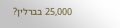25,000 בברלין?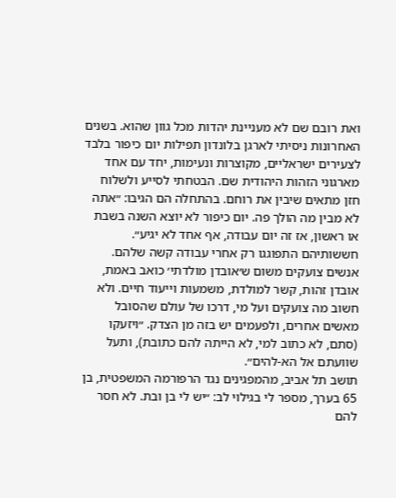ואת רובם שם לא מעניינת יהדות מכל גוון שהוא. בשנים האחרונות ניסיתי לארגן בלונדון תפילות יום כיפור בלבד לצעירים ישראליים, מקוצרות ונעימות, יחד עם אחד מארגוני הזהות היהודית שם. הבטחתי לסייע ולשלוח חזן מתאים שיבין את רוחם. בהתחלה הם הגיבו: ״אתה לא מבין מה הולך פה. יום כיפור לא יוצא השנה בשבת או ראשון, אז זה יום עבודה, אף אחד לא יגיע״. חששותיהם התפוגגו רק אחרי עבודה קשה שלהם. אנשים צועקים משום ש׳אובדן מולדתי׳ כואב באמת, אובדן זהות, קשר למולדת, משמעות וייעוד חיים. ולא חשוב מה צועקים ועל מי, דרכו של עולם שהסובל מאשים אחרים, ולפעמים יש בזה מן הצדק. ״ויזעקו (סתם, לא כתוב למי, לא הייתה להם כתובת), ותעל שוועתם אל הא-להים״.
תושב תל אביב, מהמפגינים נגד הרפורמה המשפטית, בן 65 בערך, מספר לי בגילוי לב: ״יש לי בן ובת. לא חסר להם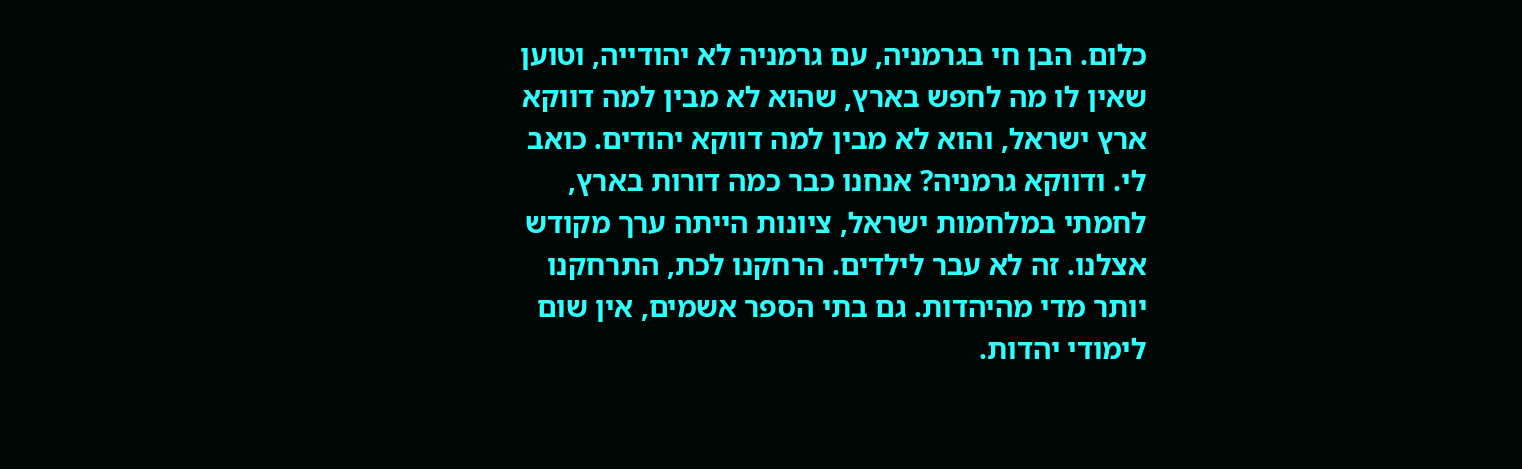כלום. הבן חי בגרמניה, עם גרמניה לא יהודייה, וטוען שאין לו מה לחפש בארץ, שהוא לא מבין למה דווקא ארץ ישראל, והוא לא מבין למה דווקא יהודים. כואב לי. ודווקא גרמניה? אנחנו כבר כמה דורות בארץ, לחמתי במלחמות ישראל, ציונות הייתה ערך מקודש אצלנו. זה לא עבר לילדים. הרחקנו לכת, התרחקנו יותר מדי מהיהדות. גם בתי הספר אשמים, אין שום לימודי יהדות.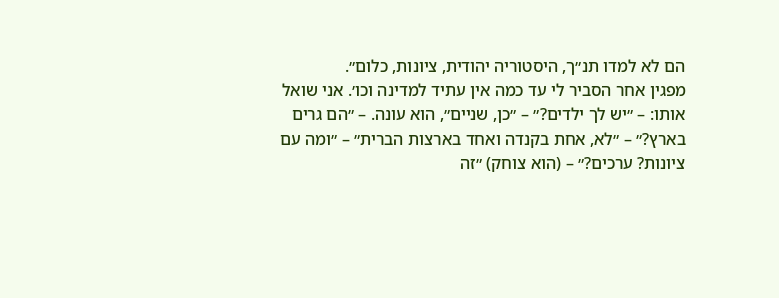הם לא למדו תנ״ך, היסטוריה יהודית, ציונות, כלום״.
מפגין אחר הסביר לי עד כמה אין עתיד למדינה וכו׳. אני שואל אותו: – ״יש לך ילדים?״ – ״כן, שניים״, הוא עונה. – ״הם גרים בארץ?״ – ״לא, אחת בקנדה ואחד בארצות הברית״ – ״ומה עם ציונות? ערכים?״ – (הוא צוחק) ״זה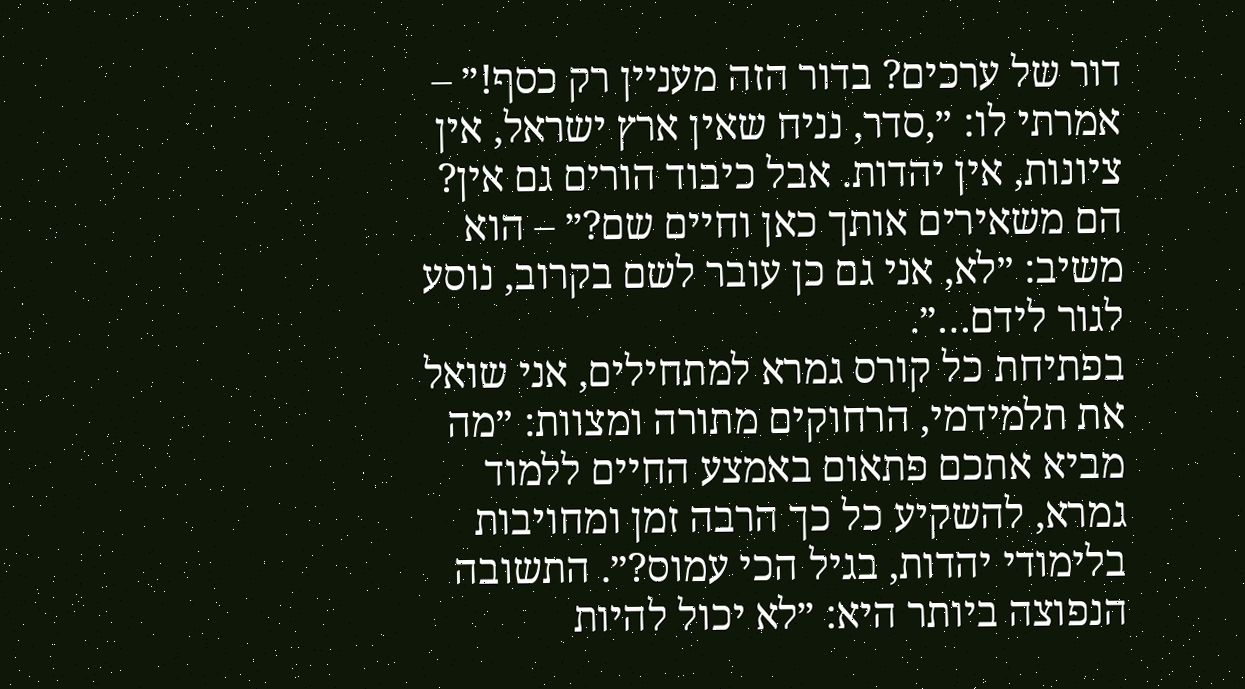דור של ערכים? בדור הזה מעניין רק כסף!״ – אמרתי לו: ״,סדר, נניח שאין ארץ ישראל, אין ציונות, אין יהדות. אבל כיבוד הורים גם אין? הם משאירים אותך כאן וחיים שם?״ – הוא משיב: ״לא, אני גם כן עובר לשם בקרוב, נוסע לגור לידם…״.
בפתיחת כל קורס גמרא למתחילים, אני שואל את תלמידמי, הרחוקים מתורה ומצוות: ״מה מביא אתכם פתאום באמצע החיים ללמוד גמרא, להשקיע כל כך הרבה זמן ומחויבות בלימודי יהדות, בגיל הכי עמוס?״. התשובה הנפוצה ביותר היא: ״לא יכול להיות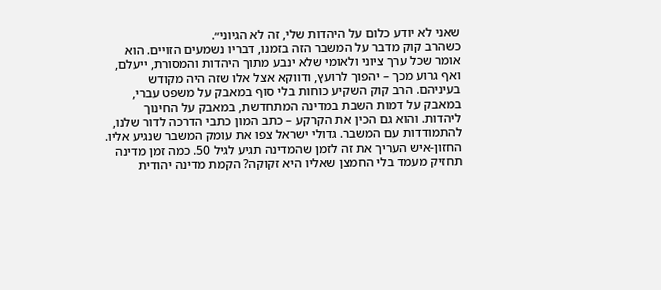שאני לא יודע כלום על היהדות שלי, זה לא הגיוני״.
כשהרב קוק מדבר על המשבר הזה בזמנו, דבריו נשמעים הזויים. הוא אומר שכל ערך ציוני ולאומי שלא ינבע מתוך היהדות והמסורת, ייעלם, ואף גרוע מכך – יהפוך לרועץ, ודווקא אצל אלו שזה היה מקודש בעיניהם. הרב קוק השקיע כוחות בלי סוף במאבק על משפט עברי, במאבק על דמות השבת במדינה המתחדשת, במאבק על החינוך ליהדות. והוא גם הכין את הקרקע – כתב המון כתבי הדרכה לדור שלנו, להתמודדות עם המשבר. גדולי ישראל צפו את עומק המשבר שנגיע אליו. החזון-איש העריך את זה לזמן שהמדינה תגיע לגיל 50. כמה זמן מדינה תחזיק מעמד בלי החמצן שאליו היא זקוקה? הקמת מדינה יהודית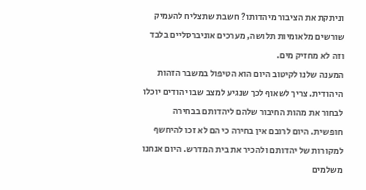וניתקת את הציבור מיהדותו? חשבת שתצליח להעמיק שורשים מלאומיות תלושה, מערכים אוניברסליים בלבד וזה לא מחזיק מים.
המענה שלנו לקיטוב היום הוא הטיפול במשבר הזהות היהודית. צריך לשאוף לכך שנגיע למצב שבו יהודים יוכלו לבחור את מהות החיבור שלהם ליהדותם בבחירה חופשית. היום לרובם אין בחירה כי הם לא זכו להיחשף למקורות של יהדותם ולהכיר את בית המדרש. היום אנחנו משלמים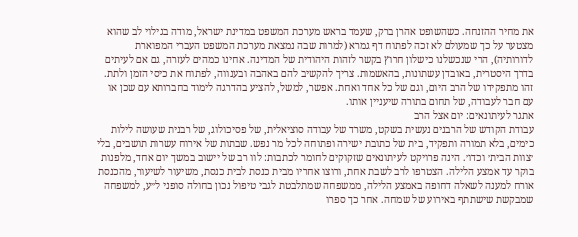את מחיר ההזנחה. כשהשופט אהרן ברק, שעמד בראש מערכת המשפט במדינת ישראל, מודה בגילוי לב שהוא מצטער על כך שמעולם לא זכה לפתוח דף גמרא (למרות שבה נמצאת מערכת המשפט העברי המפוארת לדורותיה), הרי שנכשלנו כישלון חרוץ בקשר לזהות היהודית של המדינה. אחינו כמהים לעזרה, גם אם לעיתים בדרך היסטרית, באובדן עשתונות, בהאשמות. צריך להקשיב להם באהבה ובענווה, לפתוח את כיסי הזמן ולתת. זהו מתפקידו של הרב היום, וגם של כל אחד ואחת. אפשר, למשל, להציע בהדרגה לימוד בחברותא עם שכן או עם חבר לעבודה, של תחום בתורה שיעניין אותו.
אתגר לעיתונאים: יום אצל הרב
עבודת הקודש של הרבנים נעשית בשקט, משרד של עבודה סוציאלית, של פסיכולוג, של רבנית שעושה לילות כימים, בלא תמורה ותפקיד, בית של כתובת ישירה ופתוחה לכל מר נפש. שבתות של אירוח עשרות תושבים, בלי ׳צוות הבית׳ וכדו׳. הינה פרויקט לעיתונאים שזקוקים לחומר לכתבות: לוו רב של יישוב במשך יום אחד, מלפנות בוקר עד אמצע הלילה. הצטרפו לרב לשבת אחת, ורוצו אחריו מבית כנסת לבית כנסת, משיעור לשיעור, מהכנסת אורח למענה לשאלה דחופה באמצע הלילה, ממשפחה שמתלבטת לגבי טיפול נכון בחולה סופני ל״ע, למשפחה שמבקשת שישתתף באירוע של שמחה. אחר כך ספרו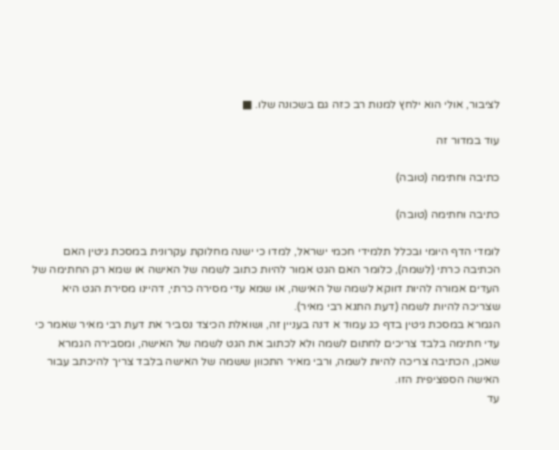לציבור, אולי הוא ילחץ למנות רב כזה גם בשכונה שלו. ■

עוד במדור זה

כתיבה וחתימה (טובה)

כתיבה וחתימה (טובה)

לומדי הדף היומי ובכלל תלמידי חכמי ישראל, למדו כי ישנה מחלוקת עקרונית במסכת גיטין האם הכתיבה כרתי (לשמה), כלומר האם הגט אמור להיות כתוב לשמה של האישה או שמא רק החתימה של העדים אמורה להיות דווקא לשמה של האישה, או שמא עדי מסירה כרתי, דהיינו מסירת הגט היא שצריכה להיות לשמה (דעת התנא רבי מאיר).
הגמרא במסכת גיטין בדף כג עמוד א דנה בעניין זה, ושואלת הכיצד נסביר את דעת רבי מאיר שאמר כי עדי חתימה בלבד צריכים לחתום לשמה ולא לכתוב את הגט לשמה של האישה, ומסבירה הגמרא שאכן, הכתיבה צריכה להיות לשמה, ורבי מאיר התכוון ששמה של האישה בלבד צריך להיכתב עבור האישה הספציפית הזו.
עד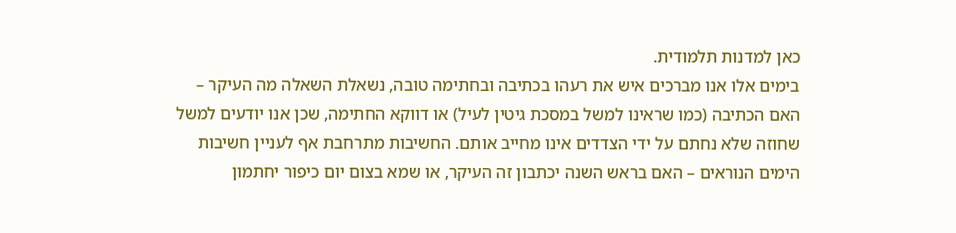כאן למדנות תלמודית.
בימים אלו אנו מברכים איש את רעהו בכתיבה ובחתימה טובה, נשאלת השאלה מה העיקר – האם הכתיבה (כמו שראינו למשל במסכת גיטין לעיל) או דווקא החתימה, שכן אנו יודעים למשל שחוזה שלא נחתם על ידי הצדדים אינו מחייב אותם. החשיבות מתרחבת אף לעניין חשיבות הימים הנוראים – האם בראש השנה יכתבון זה העיקר, או שמא בצום יום כיפור יחתמון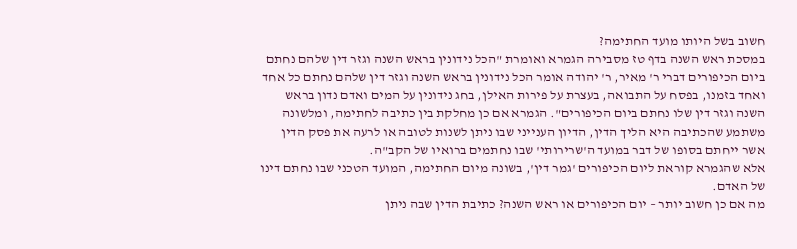חשוב בשל היותו מועד החתימה?
במסכת ראש השנה בדף טז מסבירה הגמרא ואומרת "הכל נידונין בראש השנה וגזר דין שלהם נחתם ביום הכיפורים דברי ר' מאיר, ר' יהודה אומר הכל נידונין בראש השנה וגזר דין שלהם נחתם כל אחד ואחד בזמנו, בפסח על התבואה, בעצרת על פירות האילן, בחג נידונין על המים ואדם נדון בראש השנה וגזר דין שלו נחתם ביום הכיפורים". הגמרא אם כן מחלקת בין כתיבה לחתימה, ומלשונה משתמע שהכתיבה היא הליך הדין, הדיון הענייני שבו ניתן לשנות לטובה או לרעה את פסק הדין אשר ייחתם בסופו של דבר במועד ה'שרירותי' שבו נחתמים ברואיו של הקב"ה.
אלא שהגמרא קוראת ליום הכיפורים 'גמר דין', בשונה מיום החתימה, המועד הטכני שבו נחתם דינו של האדם.
מה אם כן חשוב יותר – יום הכיפורים או ראש השנה? כתיבת הדין שבה ניתן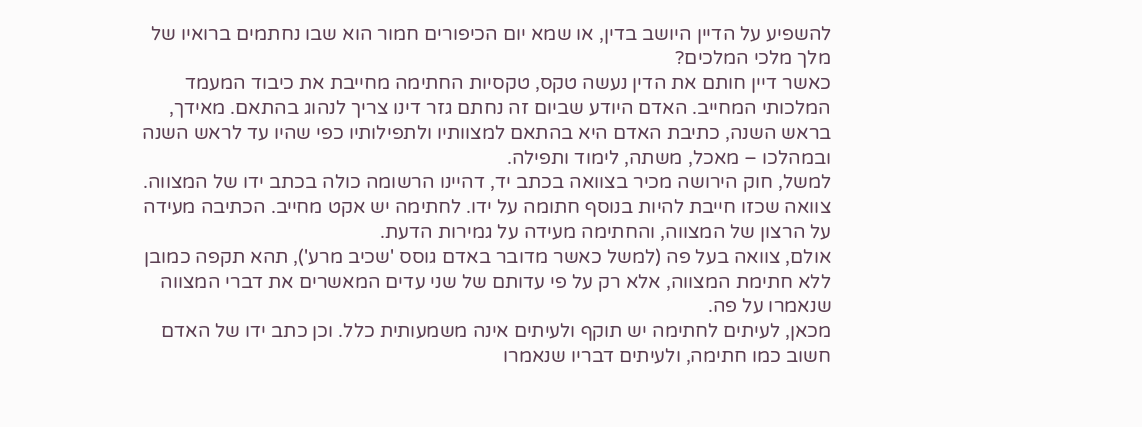להשפיע על הדיין היושב בדין, או שמא יום הכיפורים חמור הוא שבו נחתמים ברואיו של מלך מלכי המלכים?
כאשר דיין חותם את הדין נעשה טקס, טקסיות החתימה מחייבת את כיבוד המעמד המלכותי המחייב. האדם היודע שביום זה נחתם גזר דינו צריך לנהוג בהתאם. מאידך, בראש השנה, כתיבת האדם היא בהתאם למצוותיו ולתפילותיו כפי שהיו עד לראש השנה ובמהלכו – מאכל, משתה, לימוד ותפילה.
למשל, חוק הירושה מכיר בצוואה בכתב יד, דהיינו הרשומה כולה בכתב ידו של המצווה. צוואה שכזו חייבת להיות בנוסף חתומה על ידו. לחתימה יש אקט מחייב. הכתיבה מעידה על הרצון של המצווה, והחתימה מעידה על גמירות הדעת.
אולם, צוואה בעל פה (למשל כאשר מדובר באדם גוסס 'שכיב מרע'), תהא תקפה כמובן ללא חתימת המצווה, אלא רק על פי עדותם של שני עדים המאשרים את דברי המצווה שנאמרו על פה.
מכאן, לעיתים לחתימה יש תוקף ולעיתים אינה משמעותית כלל. וכן כתב ידו של האדם חשוב כמו חתימה, ולעיתים דבריו שנאמרו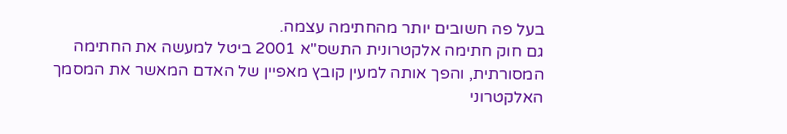בעל פה חשובים יותר מהחתימה עצמה.
גם חוק חתימה אלקטרונית התשס"א 2001 ביטל למעשה את החתימה המסורתית, והפך אותה למעין קובץ מאפיין של האדם המאשר את המסמך האלקטרוני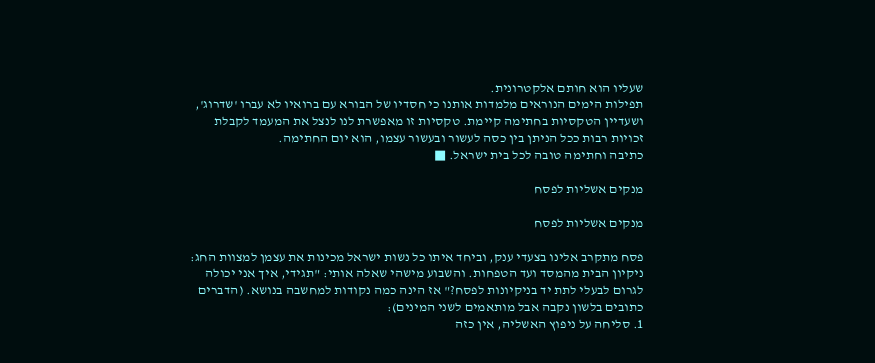שעליו הוא חותם אלקטרונית.
תפילות הימים הנוראים מלמדות אותנו כי חסדיו של הבורא עם ברואיו לא עברו 'שדרוג', ושעדיין הטקסיות בחתימה קיימת. טקסיות זו מאפשרת לנו לנצל את המעמד לקבלת זכויות רבות ככל הניתן בין כסה לעשור ובעשור עצמו, הוא יום החתימה.
כתיבה וחתימה טובה לכל בית ישראל. ■

מנקים אשליות לפסח

מנקים אשליות לפסח

פסח מתקרב אלינו בצעדי ענק, וביחד איתו כל נשות ישראל מכינות את עצמן למצוות החג: ניקיון הבית מהמסד ועד הטפחות. והשבוע מישהי שאלה אותי: "תגידי, איך אני יכולה לגרום לבעלי לתת יד בניקיונות לפסח?" אז הינה כמה נקודות למחשבה בנושא. (הדברים כתובים בלשון נקבה אבל מותאמים לשני המינים):
1. סליחה על ניפוץ האשליה, אין כזה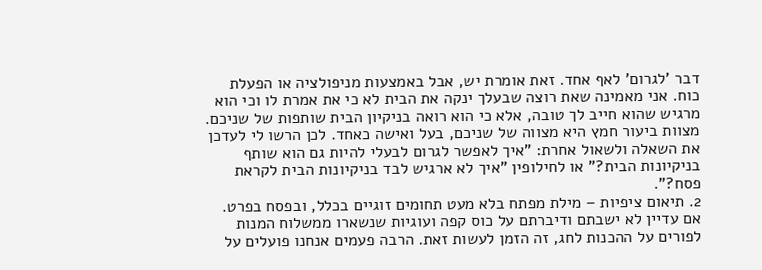דבר 'לגרום' לאף אחד. זאת אומרת יש, אבל באמצעות מניפולציה או הפעלת כוח. אני מאמינה שאת רוצה שבעלך ינקה את הבית לא כי את אמרת לו וכי הוא מרגיש שהוא חייב לך טובה, אלא כי הוא רואה בניקיון הבית שותפות של שניכם. מצוות ביעור חמץ היא מצווה של שניכם, בעל ואישה כאחד. לכן הרשו לי לעדכן את השאלה ולשאול אחרת: "איך לאפשר לגרום לבעלי להיות גם הוא שותף בניקיונות הבית?" או לחילופין "איך לא ארגיש לבד בניקיונות הבית לקראת פסח?".
2. תיאום ציפיות – מילת מפתח בלא מעט תחומים זוגיים בכלל, ובפסח בפרט. אם עדיין לא ישבתם ודיברתם על כוס קפה ועוגיות שנשארו ממשלוח המנות לפורים על ההכנות לחג, זה הזמן לעשות זאת. הרבה פעמים אנחנו פועלים על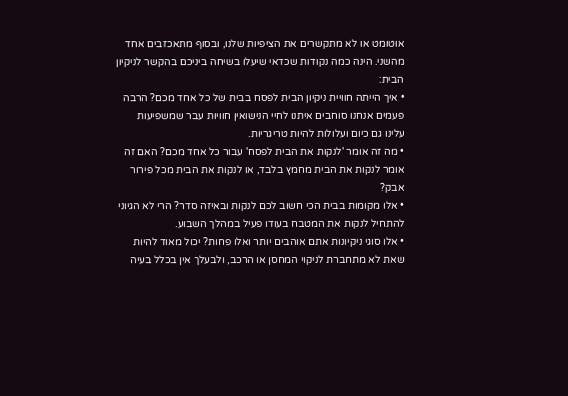אוטומט או לא מתקשרים את הציפיות שלנו, ובסוף מתאכזבים אחד מהשני. הינה כמה נקודות שכדאי שיעלו בשיחה ביניכם בהקשר לניקיון הבית:
• איך הייתה חוויית ניקיון הבית לפסח בבית של כל אחד מכם? הרבה פעמים אנחנו סוחבים איתנו לחיי הנישואין חוויות עבר שמשפיעות עלינו גם כיום ועלולות להיות טריגריות.
• מה זה אומר 'לנקות את הבית לפסח' עבור כל אחד מכם? האם זה אומר לנקות את הבית מחמץ בלבד, או לנקות את הבית מכל פירור אבק?
• אלו מקומות בבית הכי חשוב לכם לנקות ובאיזה סדר? הרי לא הגיוני להתחיל לנקות את המטבח בעודו פעיל במהלך השבוע.
• אלו סוגי ניקיונות אתם אוהבים יותר ואלו פחות? יכול מאוד להיות שאת לא מתחברת לניקוי המחסן או הרכב, ולבעלך אין בכלל בעיה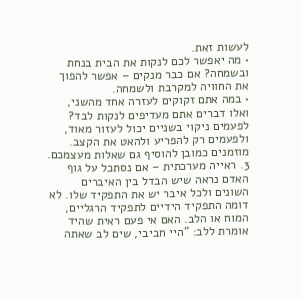לעשות זאת.
• מה יאפשר לכם לנקות את הבית בנחת ובשמחה? אם כבר מנקים – אפשר להפוך את החוויה למקרבת ולשמחה.
• במה אתם זקוקים לעזרה אחד מהשני, ואלו דברים אתם מעדיפים לנקות לבד? לפעמים ניקוי בשניים יכול לעזור מאוד, ולפעמים רק להפריע ולהאט את הקצב.
מוזמנים כמובן להוסיף גם שאלות מעצמכם.
3. ראייה מערכתית – אם נסתכל על גוף האדם נראה שיש הבדל בין האיברים השונים ולכל איבר יש את התפקיד שלו. לא דומה התפקיד הידיים לתפקיד הרגליים, המוח או הלב. האם אי פעם ראית שהיד אומרת ללב: "היי חביבי, שים לב שאתה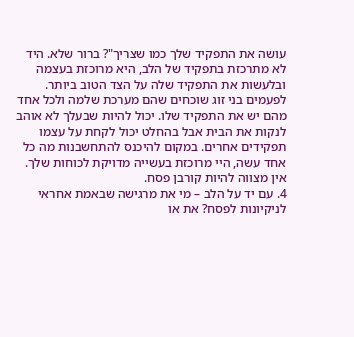עושה את התפקיד שלך כמו שצריך"? ברור שלא. היד לא מתרכזת בתפקיד של הלב, היא מרוכזת בעצמה ובלעשות את התפקיד שלה על הצד הטוב ביותר. לפעמים בני זוג שוכחים שהם מערכת שלמה ולכל אחד מהם יש את התפקיד שלו. יכול להיות שבעלך לא אוהב לנקות את הבית אבל בהחלט יכול לקחת על עצמו תפקידים אחרים. במקום להיכנס להתחשבנות מה כל אחד עשה, היי מרוכזת בעשייה מדויקת לכוחות שלך. אין מצווה להיות קורבן פסח.
4. עם יד על הלב – מי את מרגישה שבאמת אחראי לניקיונות לפסח? את או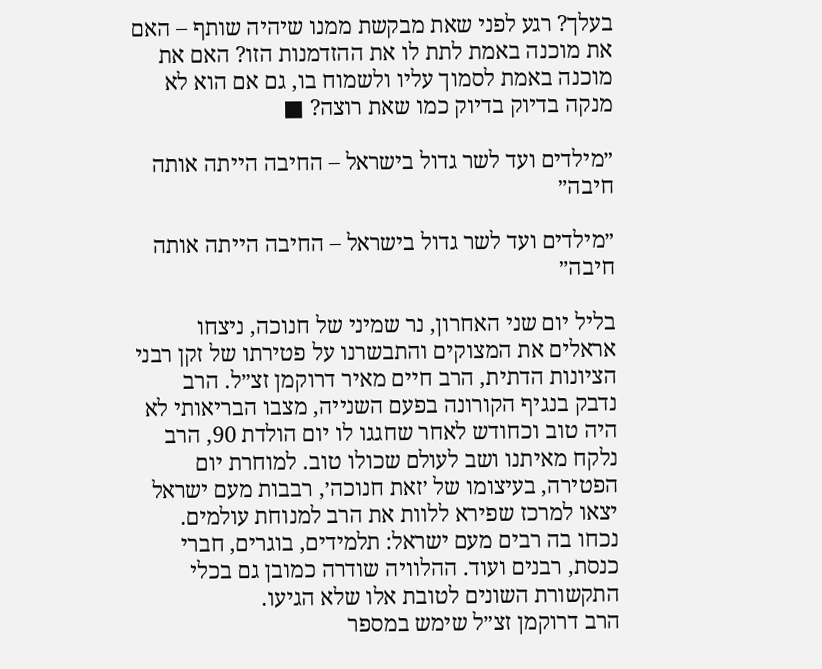בעלך? רגע לפני שאת מבקשת ממנו שיהיה שותף – האם את מוכנה באמת לתת לו את ההזדמנות הזו? האם את מוכנה באמת לסמוך עליו ולשמוח בו, גם אם הוא לא מנקה בדיוק בדיוק כמו שאת רוצה? ■

״מילדים ועד לשר גדול בישראל – החיבה הייתה אותה חיבה״

״מילדים ועד לשר גדול בישראל – החיבה הייתה אותה חיבה״

בליל יום שני האחרון, נר שמיני של חנוכה, ניצחו אראלים את המצוקים והתבשרנו על פטירתו של זקן רבני הציונות הדתית, הרב חיים מאיר דרוקמן זצ״ל. הרב נדבק בנגיף הקורונה בפעם השנייה, מצבו הבריאותי לא היה טוב וכחודש לאחר שחגגו לו יום הולדת 90, הרב נלקח מאיתנו ושב לעולם שכולו טוב. למוחרת יום הפטירה, בעיצומו של ׳זאת חנוכה׳, רבבות מעם ישראל יצאו למרכז שפירא ללוות את הרב למנוחת עולמים. נכחו בה רבים מעם ישראל: תלמידים, בוגרים, חברי כנסת, רבנים ועוד. ההלוויה שודרה כמובן גם בכלי התקשורת השונים לטובת אלו שלא הגיעו.
הרב דרוקמן זצ״ל שימש במספר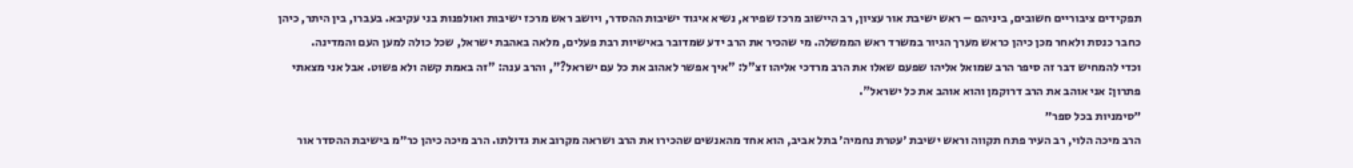תפקידים ציבוריים חשובים, ביניהם – ראש ישיבת אור עציון, רב היישוב מרכז שפירא, נשיא איגוד ישיבות ההסדר, ויושב ראש מרכז ישיבות ואולפנות בני עקיבא. בעברו, בין היתר, כיהן כחבר כנסת ולאחר מכן כיהן כראש מערך הגיור במשרד ראש הממשלה. מי שהכיר את הרב ידע שמדובר באישיות רבת פעלים, מלאה באהבת ישראל, שכל כולה למען העם והמדינה.
וכדי להמחיש דבר זה סיפר הרב שמואל אליהו שפעם שאלו את הרב מרדכי אליהו זצ"ל: "איך אפשר לאהוב את כל עם ישראל?", והרב ענה: "זה באמת קשה ולא פשוט. אבל אני מצאתי פתרון: אני אוהב את הרב דרוקמן והוא אוהב את כל ישראל".
״סימניות בכל ספר״
הרב מיכה הלוי, רב העיר פתח תקווה וראש ישיבת ׳עטרת נחמיה׳ בתל אביב, הוא אחד מהאנשים שהכירו את הרב ושראה מקרוב את גדולתו. הרב מיכה כיהן כר״מ בישיבת ההסדר אור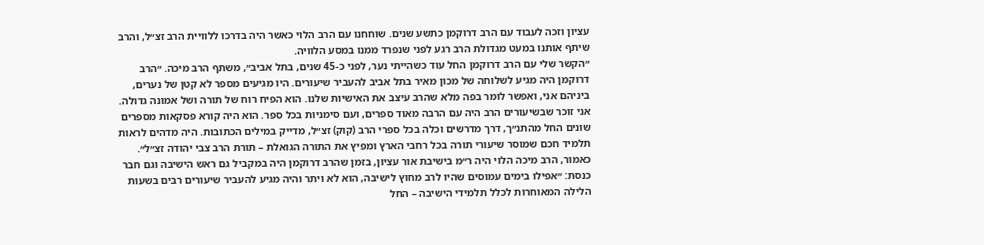עציון וזכה לעבוד עם הרב דרוקמן כתשע שנים. שוחחנו עם הרב הלוי כאשר היה בדרכו ללוויית הרב זצ״ל, והרב שיתף אותנו במעט מגדולת הרב רגע לפני שנפרד ממנו במסע הלוויה.
״הקשר שלי עם הרב דרוקמן החל עוד כשהייתי נער, לפני כ-45 שנים, בתל אביב״, משתף הרב מיכה. ״הרב דרוקמן היה מגיע לשלוחה של מכון מאיר בתל אביב להעביר שיעורים. היו מגיעים מספר לא קטן של נערים, ביניהם אני, ואפשר לומר בפה מלא שהרב עיצב את האישיות שלנו. הוא הפיח רוח של תורה ושל אמונה גדולה. אני זוכר שבשיעורים הרב היה עם הרבה מאוד ספרים, ועם סימניות בכל ספר. הוא היה קורא פסקאות מספרים שונים החל מהתנ״ך, דרך מדרשים וכלה בכל ספרי הרב (קוק) זצ״ל, מדייק במילים הכתובות. היה מדהים לראות תלמיד חכם שמוסר שיעורי תורה בכל רחבי הארץ ומפיץ את התורה הגואלת – תורת הרב צבי יהודה זצ״ל״.
כאמור, הרב מיכה הלוי היה ר״מ בישיבת אור עציון, בזמן שהרב דרוקמן היה במקביל גם ראש הישיבה וגם חבר כנסת: ״אפילו בימים עמוסים שהיו לרב מחוץ לישיבה, הוא לא ויתר והיה מגיע להעביר שיעורים רבים בשעות הלילה המאוחרות לכלל תלמידי הישיבה – החל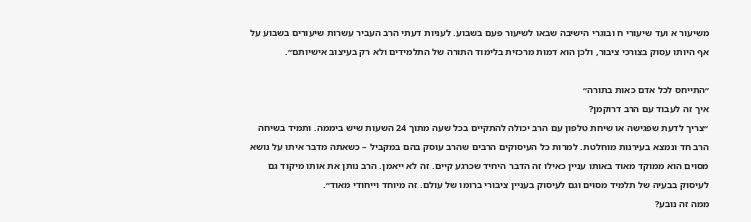משיעור א ועד שיעורי ח ובוגרי הישיבה שבאו לשיעור פעם בשבוע. לעניות דעתי הרב העביר עשרות שיעורים בשבוע על אף היותו עסוק בצורכי ציבור, ולכן הוא דמות מרכזית בלימוד התורה של התלמידים ולא רק בעיצוב אישיותם״.

״התייחס לכל אדם כאות בתורה״
איך זה לעבוד עם הרב דרוקמן?
״צריך לדעת שפגישה או שיחת טלפון עם הרב יכולה להתקיים בכל שעה מתוך 24 השעות שיש ביממה. ותמיד בשיחה הרב חד ונמצא בעירנות מוחלטת. למרות כל העיסוקים הרבים שהרב עוסק בהם במקביל – כשאתה מדבר איתו על נושא מסוים הוא ממוקד מאוד באותו עניין כאילו זה הדבר היחיד שכרגע קיים. זה לא ייאמן. הרב נותן את אותו מיקוד גם לעיסוק בבעיה של תלמיד מסוים וגם לעיסוק בעניין ציבורי ברומו של עולם. זה מיוחד וייחודי מאוד״.
ממה זה נובע?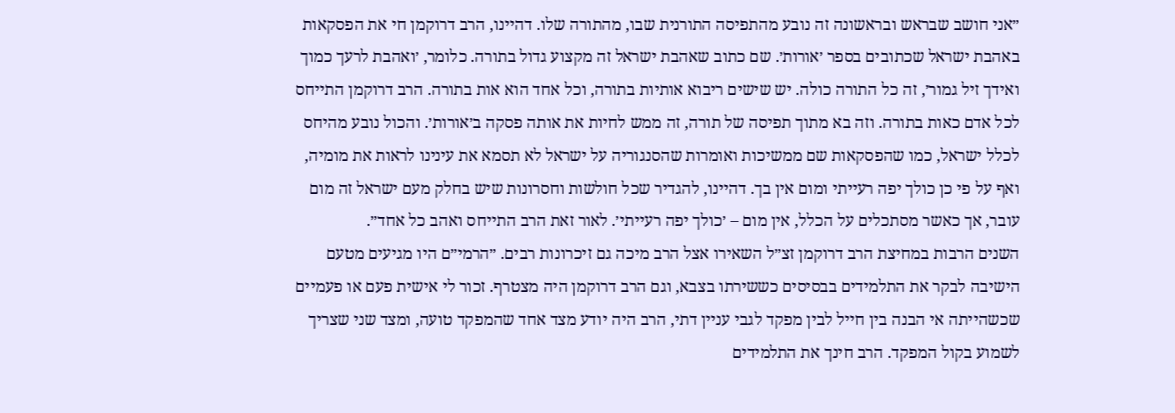״אני חושב שבראש ובראשונה זה נובע מהתפיסה התורנית שבו, מהתורה שלו. דהיינו, הרב דרוקמן חי את הפסקאות באהבת ישראל שכתובים בספר ׳אורות׳. שם כתוב שאהבת ישראל זה מקצוע גדול בתורה. כלומר, ׳ואהבת לרעך כמוך ואידך זיל גמור׳, זה כל התורה כולה. יש שישים ריבוא אותיות בתורה, וכל אחד הוא אות בתורה. הרב דרוקמן התייחס לכל אדם כאות בתורה. וזה בא מתוך תפיסה של תורה, זה ממש לחיות את אותה פסקה ב׳אורות׳. והכול נובע מהיחס לכלל ישראל, כמו שהפסקאות שם ממשיכות ואומרות שהסנגוריה על ישראל לא תסמא את עינינו לראות את מומיה, ואף על פי כן כולך יפה רעייתי ומום אין בך. דהיינו, להגדיר שכל חולשות וחסרונות שיש בחלק מעם ישראל זה מום עובר, אך כאשר מסתכלים על הכלל, אין מום – ׳כולך יפה רעייתי׳. לאור זאת הרב התייחס ואהב כל אחד״.
השנים הרבות במחיצת הרב דרוקמן זצ״ל השאירו אצל הרב מיכה גם זיכרונות רבים. ״הרמי״ם היו מגיעים מטעם הישיבה לבקר את התלמידים בבסיסים כששירתו בצבא, וגם הרב דרוקמן היה מצטרף. זכור לי אישית פעם או פעמיים שכשהייתה אי הבנה בין חייל לבין מפקד לגבי עניין דתי, הרב היה יודע מצד אחד שהמפקד טועה, ומצד שני שצריך לשמוע בקול המפקד. הרב חינך את התלמידים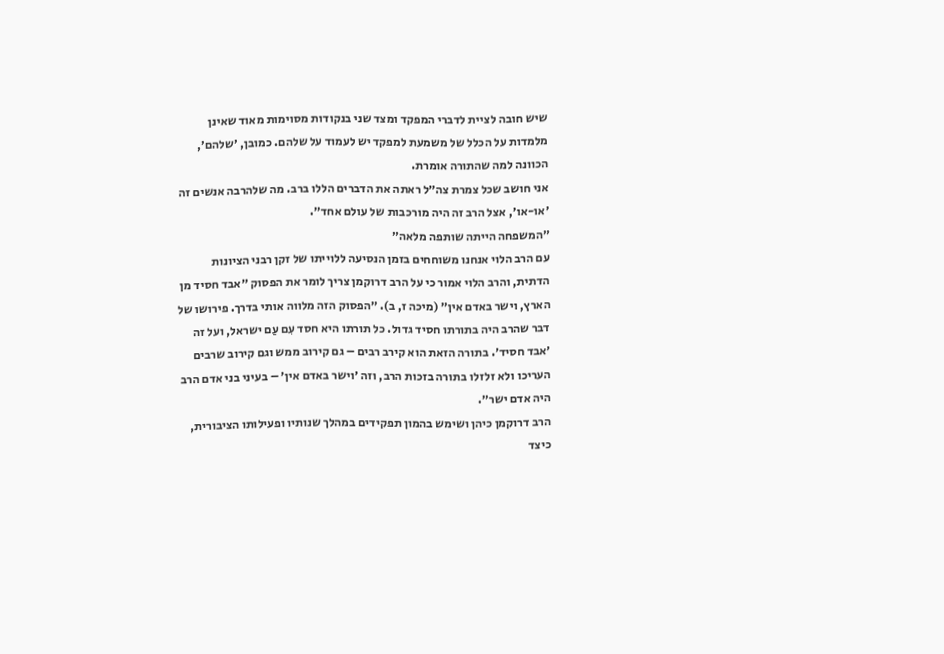שיש חובה לציית לדברי המפקד ומצד שני בנקודות מסוימות מאוד שאינן מלמדות על הכלל של משמעת למפקד יש לעמוד על שלהם. כמובן, ׳שלהם׳, הכוונה למה שהתורה אומרת.
אני חושב שכל צמרת צה״ל ראתה את הדברים הללו ברב. מה שלהרבה אנשים זה ׳או-או׳, אצל הרב זה היה מורכבות של עולם אחד״.
״המשפחה הייתה שותפה מלאה״
עם הרב הלוי אנחנו משוחחים בזמן הנסיעה ללוייתו של זקן רבני הציונות הדתית, והרב הלוי אמור כי על הרב דרוקמן צריך לומר את הפסוק ״אבד חסיד מן הארץ, וישר באדם אין״ (מיכה ז, ב). ״הפסוק הזה מלווה אותי בדרך. פירושו של דבר שהרב היה בתורתו חסיד גדול. כל תורתו היא חסד עִם עַם ישראל, ועל זה ׳אבד חסיד׳. בתורה הזאת הוא קירב רבים – גם קירוב ממש וגם קירוב שרבים העריכו ולא זלזלו בתורה בזכות הרב, וזה ׳וישר באדם אין׳ – בעיני בני אדם הרב היה אדם ישר״.
הרב דרוקמן כיהן ושימש בהמון תפקידים במהלך שנותיו ופעילותו הציבורית, כיצד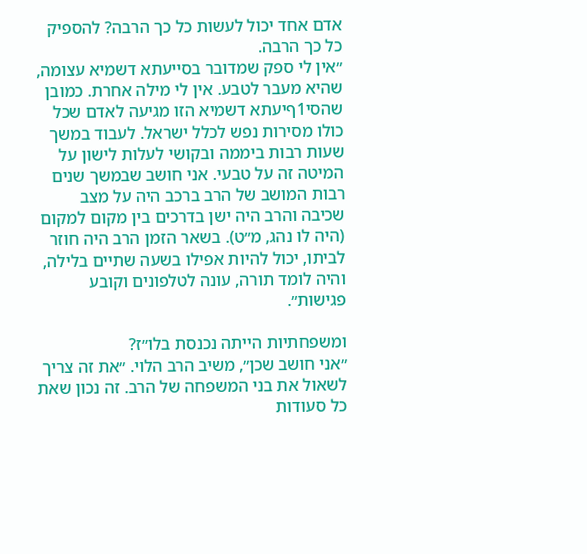אדם אחד יכול לעשות כל כך הרבה? להספיק כל כך הרבה.
״אין לי ספק שמדובר בסייעתא דשמיא עצומה, שהיא מעבר לטבע. אין לי מילה אחרת. כמובן שהסי1ףיעתא דשמיא הזו מגיעה לאדם שכל כולו מסירות נפש לכלל ישראל. לעבוד במשך שעות רבות ביממה ובקושי לעלות לישון על המיטה זה על טבעי. אני חושב שבמשך שנים רבות המושב של הרב ברכב היה על מצב שכיבה והרב היה ישן בדרכים בין מקום למקום (היה לו נהג, מ״ט). בשאר הזמן הרב היה חוזר לביתו, יכול להיות אפילו בשעה שתיים בלילה, והיה לומד תורה, עונה לטלפונים וקובע פגישות״.

ומשפחתיות הייתה נכנסת בלו״ז?
״אני חושב שכן״, משיב הרב הלוי. ״את זה צריך לשאול את בני המשפחה של הרב. זה נכון שאת כל סעודות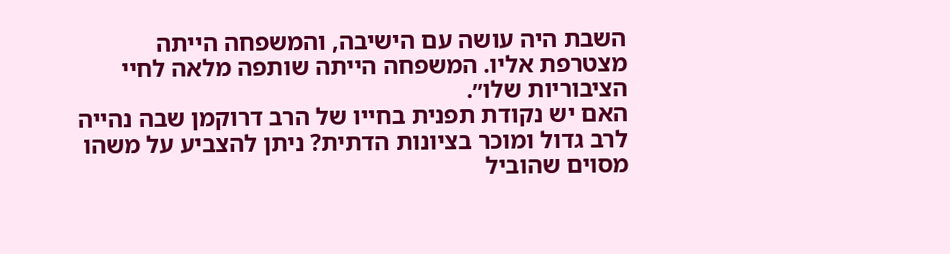השבת היה עושה עם הישיבה, והמשפחה הייתה מצטרפת אליו. המשפחה הייתה שותפה מלאה לחיי הציבוריות שלו״.
האם יש נקודת תפנית בחייו של הרב דרוקמן שבה נהייה לרב גדול ומוכר בציונות הדתית? ניתן להצביע על משהו מסוים שהוביל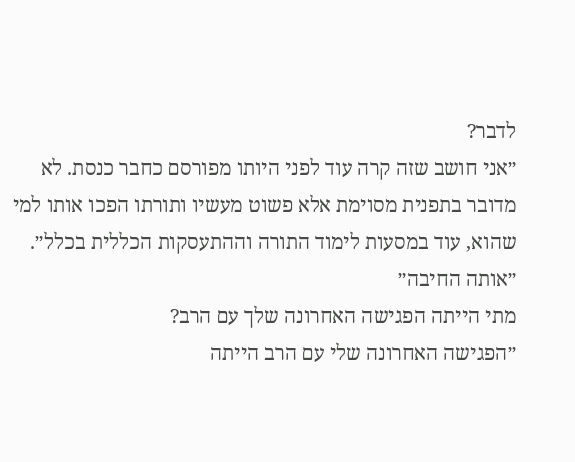לדבר?
״אני חושב שזה קרה עוד לפני היותו מפורסם כחבר כנסת. לא מדובר בתפנית מסוימת אלא פשוט מעשיו ותורתו הפכו אותו למי שהוא, עוד במסעות לימוד התורה וההתעסקות הכללית בכלל״.
״אותה החיבה״
מתי הייתה הפגישה האחרונה שלך עם הרב?
״הפגישה האחרונה שלי עם הרב הייתה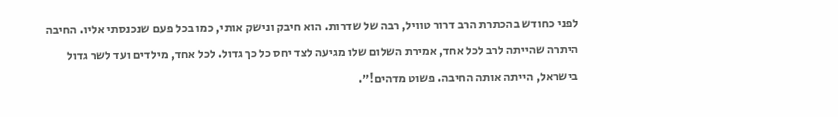לפני כחודש בהכתרת הרב דרור טוויל, רבה של שדרות. הוא חיבק ונישק אותי, כמו בכל פעם שנכנסתי אליו. החיבה היתרה שהייתה לרב לכל אחד, אמירת השלום שלו מגיעה לצד יחס כל כך גדול. לכל אחד, מילדים ועד לשר גדול בישראל, הייתה אותה החיבה. פשוט מדהים!״.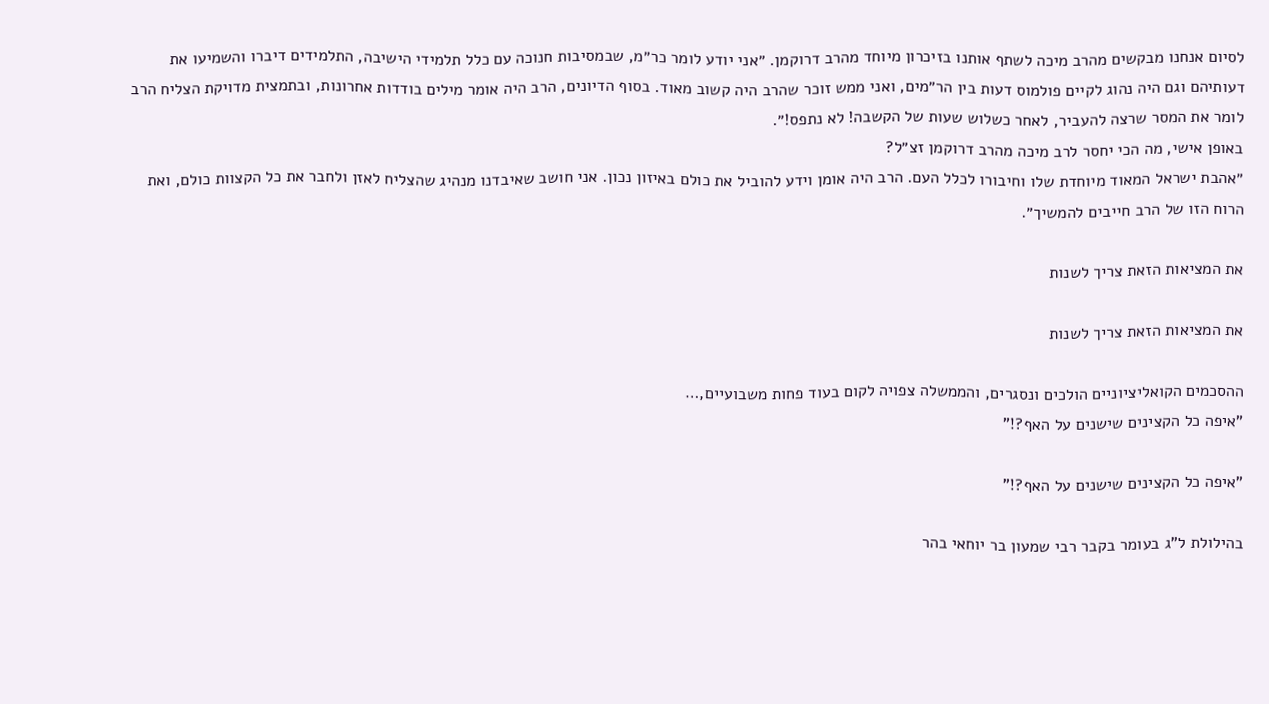לסיום אנחנו מבקשים מהרב מיכה לשתף אותנו בזיכרון מיוחד מהרב דרוקמן. ״אני יודע לומר כר״מ, שבמסיבות חנוכה עם כלל תלמידי הישיבה, התלמידים דיברו והשמיעו את דעותיהם וגם היה נהוג לקיים פולמוס דעות בין הר״מים, ואני ממש זוכר שהרב היה קשוב מאוד. בסוף הדיונים, הרב היה אומר מילים בודדות אחרונות, ובתמצית מדויקת הצליח הרב לומר את המסר שרצה להעביר, לאחר כשלוש שעות של הקשבה! לא נתפס!״.
באופן אישי, מה הכי יחסר לרב מיכה מהרב דרוקמן זצ״ל?
״אהבת ישראל המאוד מיוחדת שלו וחיבורו לכלל העם. הרב היה אומן וידע להוביל את כולם באיזון נכון. אני חושב שאיבדנו מנהיג שהצליח לאזן ולחבר את כל הקצוות כולם, ואת הרוח הזו של הרב חייבים להמשיך״.

את המציאות הזאת צריך לשנות

את המציאות הזאת צריך לשנות

ההסכמים הקואליציוניים הולכים ונסגרים, והממשלה צפויה לקום בעוד פחות משבועיים,…
"איפה כל הקצינים שישנים על האף?!"

"איפה כל הקצינים שישנים על האף?!"

בהילולת ל"ג בעומר בקבר רבי שמעון בר יוחאי בהר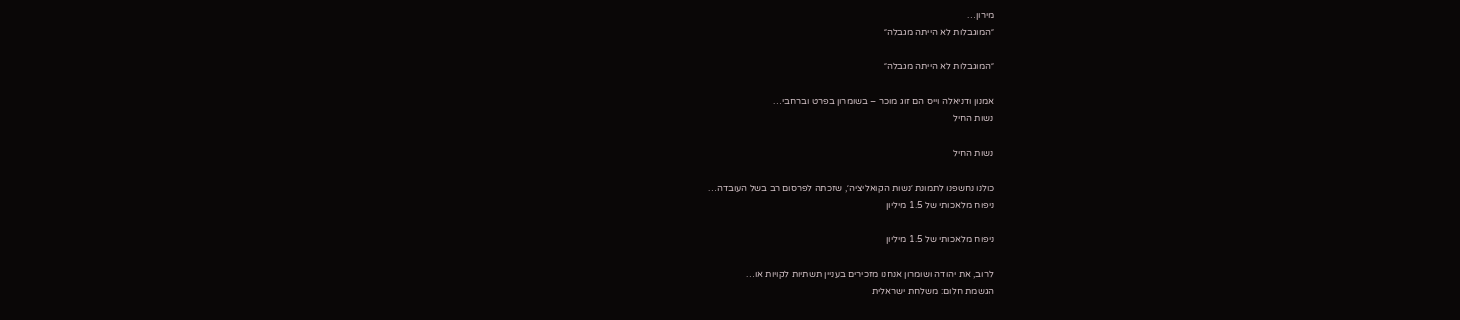מירון…
״המוגבלות לא הייתה מגבלה״

״המוגבלות לא הייתה מגבלה״

אמנון ודניאלה וייס הם זוג מוכר – בשומרון בפרט וברחבי…
נשות החיל

נשות החיל

כולנו נחשפנו לתמונת ׳נשות הקואליציה׳, שזכתה לפרסום רב בשל העובדה…
ניפוח מלאכותי של 1.5 מיליון

ניפוח מלאכותי של 1.5 מיליון

לרוב, את יהודה ושומרון אנחנו מזכירים בעניין תשתיות לקויות או…
הגשמת חלום: משלחת ישראלית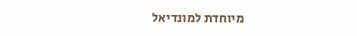מיוחדת למונדיאל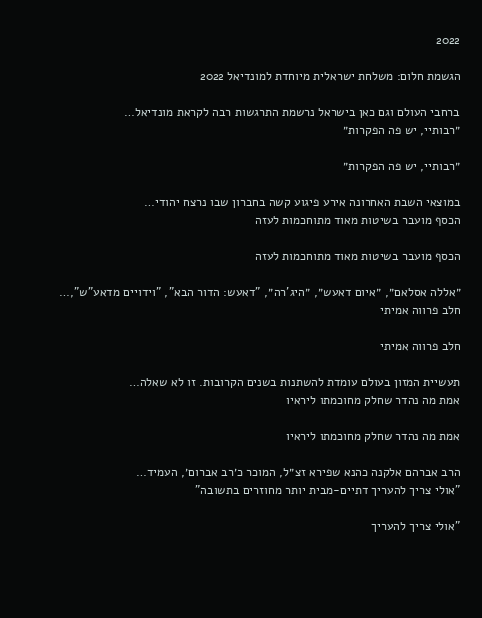2022

הגשמת חלום: משלחת ישראלית מיוחדת למונדיאל 2022

ברחבי העולם וגם כאן בישראל נרשמת התרגשות רבה לקראת מונדיאל…
״רבותיי, יש פה הפקרות״

״רבותיי, יש פה הפקרות״

במוצאי השבת האחרונה אירע פיגוע קשה בחברון שבו נרצח יהודי…
הכסף מועבר בשיטות מאוד מתוחכמות לעזה

הכסף מועבר בשיטות מאוד מתוחכמות לעזה

״אללה אסלאם״, ״איום דאעש״, ״היג’רה״, "דאעש: הדור הבא", "וידויים מדאע"ש",…
חלב פרווה אמיתי

חלב פרווה אמיתי

תעשיית המזון בעולם עומדת להשתנות בשנים הקרובות. זו לא שאלה…
אמת מה נהדר שחלק מחוכמתו ליראיו

אמת מה נהדר שחלק מחוכמתו ליראיו

הרב אברהם אלקנה כהנא שפירא זצ״ל, המוכר כ׳רב אברום׳, העמיד…
"אולי צריך להעריך דתיים-מבית יותר מחוזרים בתשובה"

"אולי צריך להעריך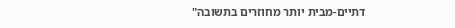דתיים-מבית יותר מחוזרים בתשובה"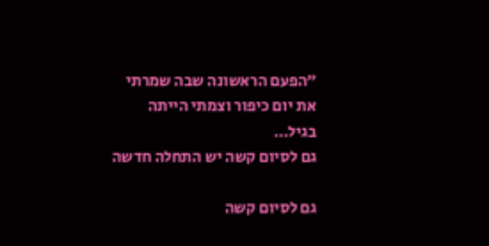״הפעם הראשונה שבה שמרתי את יום כיפור וצמתי הייתה בגיל…
גם לסיום קשה יש התחלה חדשה

גם לסיום קשה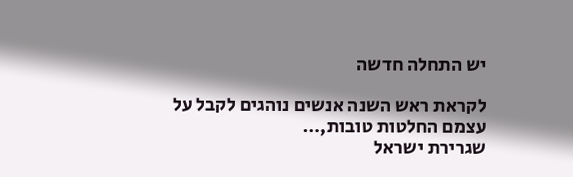יש התחלה חדשה

לקראת ראש השנה אנשים נוהגים לקבל על עצמם החלטות טובות,…
שגרירת ישראל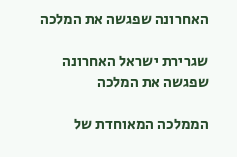האחרונה שפגשה את המלכה

שגרירת ישראל האחרונה שפגשה את המלכה

הממלכה המאוחדת של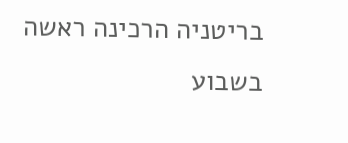בריטניה הרכינה ראשה בשבוע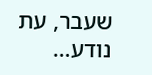שעבר, עת נודע…